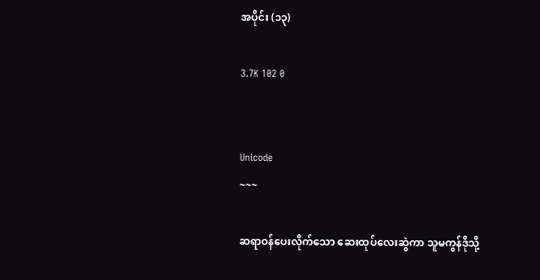အပိုင်း (၁၃)

3.7K 102 0


Unicode
~~~

ဆရာဝန်ပေးလိုက်သော ဆေးထုပ်လေးဆွဲကာ သူမကွန်ဒိုသို့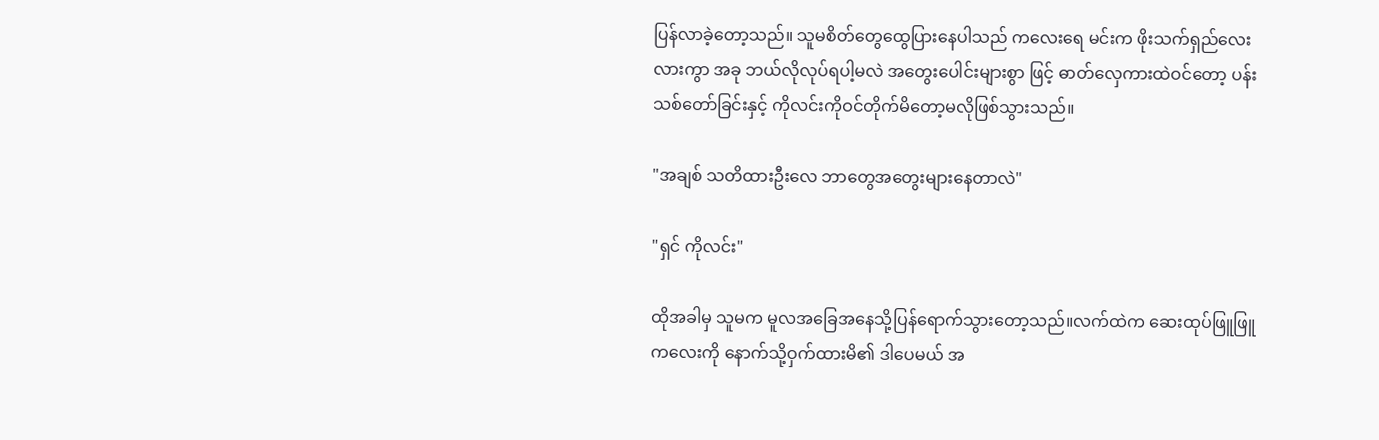ပြန်လာခဲ့တော့သည်။ သူမစိတ်တွေထွေပြားနေပါသည် ကလေးရေ မင်းက ဖိုးသက်ရှည်လေးလားကွာ အခု ဘယ်လိုလုပ်ရပါ့မလဲ အတွေးပေါင်းများစွာ ဖြင့် ဓာတ်လှေကားထဲဝင်တော့ ပန်းသစ်တော်ခြင်းနှင့် ကိုလင်းကိုဝင်တိုက်မိတော့မလိုဖြစ်သွားသည်။

"အချစ် သတိထားဦးလေ ဘာတွေအတွေးများနေတာလဲ"

"ရှင် ကိုလင်း"

ထိုအခါမှ သူမက မူလအခြေအနေသို့ပြန်ရောက်သွားတော့သည်။လက်ထဲက ဆေးထုပ်ဖြူဖြူကလေးကို နောက်သို့ဝှက်ထားမိ၏ ဒါပေမယ် အ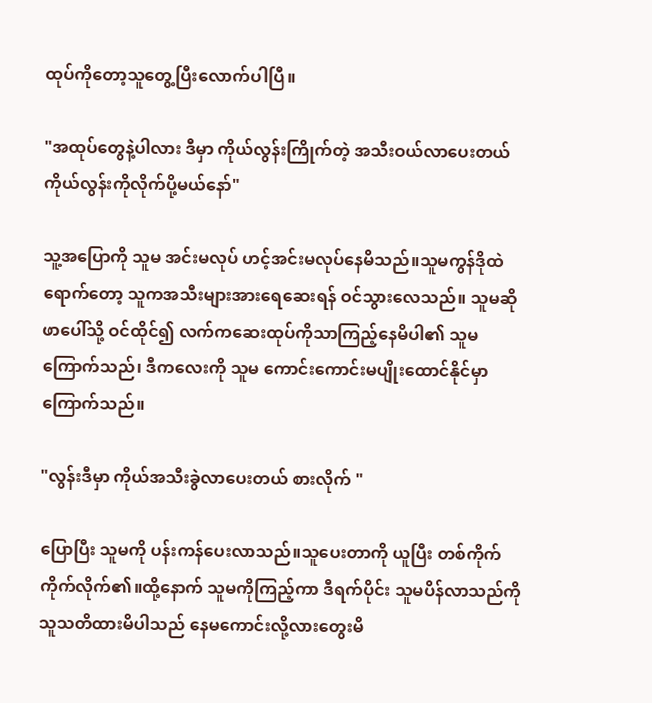ထုပ်ကိုတော့သူတွေ့ပြီးလောက်ပါပြီ။

"အထုပ်တွေနဲ့ပါလား ဒီမှာ ကိုယ်လွန်းကြိုက်တဲ့ အသီးဝယ်လာပေးတယ် ကိုယ်လွန်းကိုလိုက်ပို့မယ်နော်"

သူ့အပြောကို သူမ အင်းမလုပ် ဟင့်အင်းမလုပ်နေမိသည်။သူမကွန်ဒိုထဲရောက်တော့ သူကအသီးများအားရေဆေးရန် ဝင်သွားလေသည်။ သူမဆိုဖာပေါ်သို့ ဝင်ထိုင်၍ လက်ကဆေးထုပ်ကိုသာကြည့်နေမိပါ၏ သူမကြောက်သည်၊ ဒီကလေးကို သူမ ကောင်းကောင်းမပျိုးထောင်နိုင်မှာကြောက်သည်။

"လွန်းဒီမှာ ကိုယ်အသီးခွဲလာပေးတယ် စားလိုက် "

ပြောပြီး သူမကို ပန်းကန်ပေးလာသည်။သူပေးတာကို ယူပြီး တစ်ကိုက် ကိုက်လိုက်၏။ထို့နောက် သူမကိုကြည့်ကာ ဒီရက်ပိုင်း သူမပိန်လာသည်ကို သူသတိထားမိပါသည် နေမကောင်းလို့လားတွေးမိ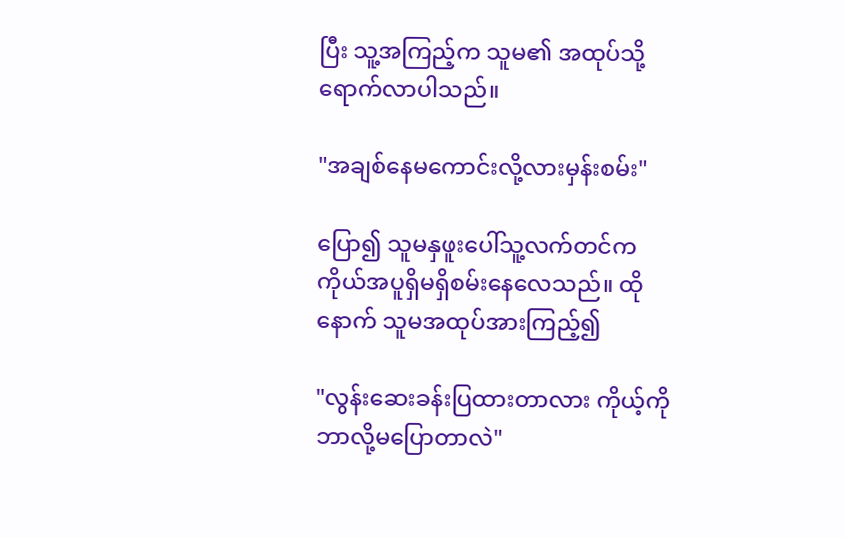ပြီး သူ့အကြည့်က သူမ၏ အထုပ်သို့ရောက်လာပါသည်။

"အချစ်နေမကောင်းလို့လားမှန်းစမ်း"

ပြော၍ သူမနှဖူးပေါ်သူ့လက်တင်က ကိုယ်အပူရှိမရှိစမ်းနေလေသည်။ ထိုနောက် သူမအထုပ်အားကြည့်၍

"လွန်းဆေးခန်းပြထားတာလား ကိုယ့်ကိုဘာလို့မပြောတာလဲ"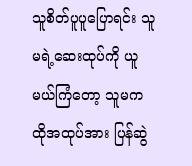သူစိတ်ပူပူပြောရင်း သူမရဲ့ဆေးထုပ်ကို ယူမယ်ကြံတော့ သူမက ထိုအထုပ်အား ပြန်ဆွဲ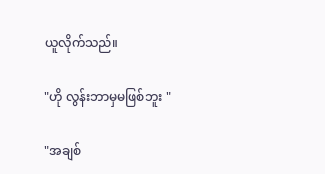ယူလိုက်သည်။

"ဟို လွန်းဘာမှမဖြစ်ဘူး "

"အချစ်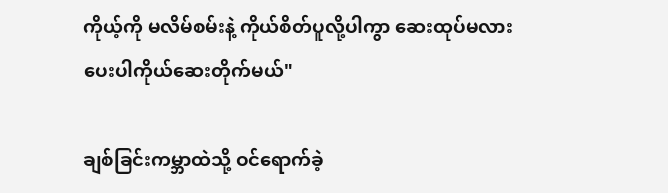ကိုယ့်ကို မလိမ်စမ်းနဲ့ ကိုယ်စိတ်ပူလို့ပါကွာ ဆေးထုပ်မလား ပေးပါကိုယ်ဆေးတိုက်မယ်"

ချစ်ခြင်းကမ္ဘာထဲသို့ ဝင်ရောက်ခဲ့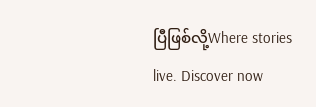ပြီဖြစ်လို့Where stories live. Discover now